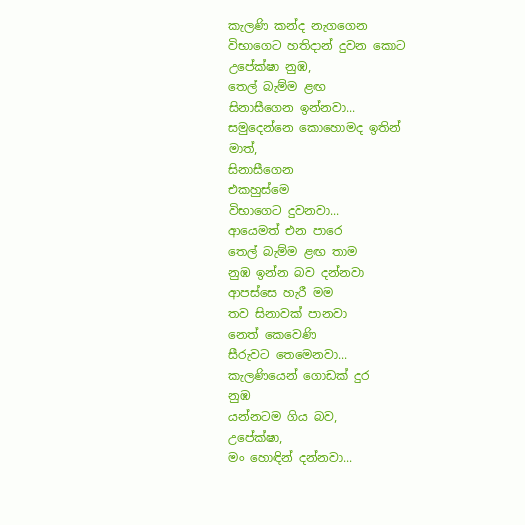කැලණි කන්ද නැගගෙන
විභාගෙට හතිදාන් දුවන කොට
උපේක්ෂා නුඹ,
තෙල් බැම්ම ළඟ
සිනාසීගෙන ඉන්නවා...
සමුදෙන්නෙ කොහොමද ඉතින්
මාත්,
සිනාසීගෙන
එකහුස්මෙ
විභාගෙට දුවනවා...
ආයෙමත් එන පාරෙ
තෙල් බැම්ම ළඟ තාම
නුඹ ඉන්න බව දන්නවා
ආපස්සෙ හැරී මම
තව සිනාවක් පානවා
නෙත් කෙවෙණි
සීරුවට තෙමෙනවා...
කැලණියෙන් ගොඩක් දුර
නුඹ
යන්නටම ගිය බව,
උපේක්ෂා,
මං හොඳින් දන්නවා...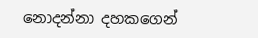නොදන්නා දහකගෙන්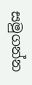සමුගන්න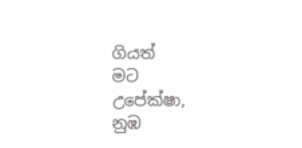ගියත්
මට
උපේක්ෂා,
නුඹ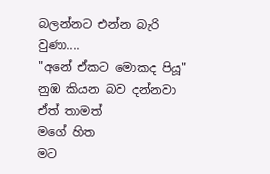බලන්නට එන්න බැරි වුණා....
"අනේ ඒකට මොකද පියූ"
නුඹ කියන බව දන්නවා
ඒත් තාමත්
මගේ හිත
මට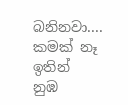බනිනවා....
කමක් නෑ ඉතින්
නුඹ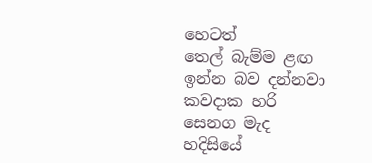හෙටත්
තෙල් බැම්ම ළඟ
ඉන්න බව දන්නවා
කවදාක හරි සෙනග මැද
හදිසියේ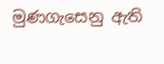මුණගැසෙනු ඇති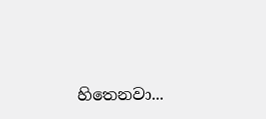හිතෙනවා...